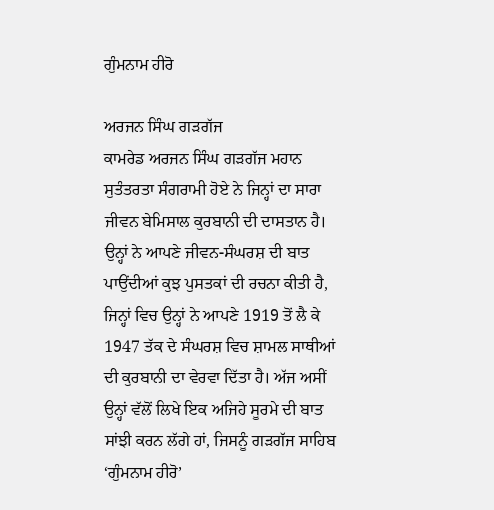ਗੁੰਮਨਾਮ ਹੀਰੋ

ਅਰਜਨ ਸਿੰਘ ਗੜਗੱਜ
ਕਾਮਰੇਡ ਅਰਜਨ ਸਿੰਘ ਗੜਗੱਜ ਮਹਾਨ ਸੁਤੰਤਰਤਾ ਸੰਗਰਾਮੀ ਹੋਏ ਨੇ ਜਿਨ੍ਹਾਂ ਦਾ ਸਾਰਾ ਜੀਵਨ ਬੇਮਿਸਾਲ ਕੁਰਬਾਨੀ ਦੀ ਦਾਸਤਾਨ ਹੈ। ਉਨ੍ਹਾਂ ਨੇ ਆਪਣੇ ਜੀਵਨ-ਸੰਘਰਸ਼ ਦੀ ਬਾਤ ਪਾਉਂਦੀਆਂ ਕੁਝ ਪੁਸਤਕਾਂ ਦੀ ਰਚਨਾ ਕੀਤੀ ਹੈ, ਜਿਨ੍ਹਾਂ ਵਿਚ ਉਨ੍ਹਾਂ ਨੇ ਆਪਣੇ 1919 ਤੋਂ ਲੈ ਕੇ 1947 ਤੱਕ ਦੇ ਸੰਘਰਸ਼ ਵਿਚ ਸ਼ਾਮਲ ਸਾਥੀਆਂ ਦੀ ਕੁਰਬਾਨੀ ਦਾ ਵੇਰਵਾ ਦਿੱਤਾ ਹੈ। ਅੱਜ ਅਸੀਂ ਉਨ੍ਹਾਂ ਵੱਲੋਂ ਲਿਖੇ ਇਕ ਅਜਿਹੇ ਸੂਰਮੇ ਦੀ ਬਾਤ ਸਾਂਝੀ ਕਰਨ ਲੱਗੇ ਹਾਂ, ਜਿਸਨੂੰ ਗੜਗੱਜ ਸਾਹਿਬ ‘ਗੁੰਮਨਾਮ ਹੀਰੋ’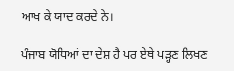ਆਖ ਕੇ ਯਾਦ ਕਰਦੇ ਨੇ।

ਪੰਜਾਬ ਯੋਧਿਆਂ ਦਾ ਦੇਸ਼ ਹੈ ਪਰ ਏਥੇ ਪੜ੍ਹਣ ਲਿਖਣ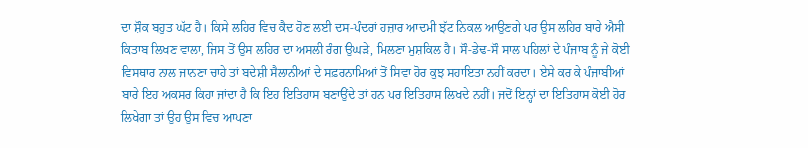ਦਾ ਸ਼ੌਕ ਬਹੁਤ ਘੱਟ ਹੈ। ਕਿਸੇ ਲਹਿਰ ਵਿਚ ਕੈਦ ਹੋਣ ਲਈ ਦਸ-ਪੰਦਰਾਂ ਹਜ਼ਾਰ ਆਦਮੀ ਝੱਟ ਨਿਕਲ ਆਉਣਗੇ ਪਰ ਉਸ ਲਹਿਰ ਬਾਰੇ ਐਸੀ ਕਿਤਾਬ ਲਿਖਣ ਵਾਲਾ, ਜਿਸ ਤੋਂ ਉਸ ਲਹਿਰ ਦਾ ਅਸਲੀ ਰੰਗ ਉਘੜੇ, ਮਿਲਣਾ ਮੁਸ਼ਕਿਲ ਹੈ। ਸੌ-ਡੇਢ-ਸੌ ਸਾਲ ਪਹਿਲਾਂ ਦੇ ਪੰਜਾਬ ਨੂੰ ਜੇ ਕੋਈ ਵਿਸਥਾਰ ਨਾਲ ਜਾਨਣਾ ਚਾਹੇ ਤਾਂ ਬਦੇਸ਼ੀ ਸੈਲਾਨੀਆਂ ਦੇ ਸਫ਼ਰਨਾਮਿਆਂ ਤੋਂ ਸਿਵਾ ਹੋਰ ਕੁਝ ਸਹਾਇਤਾ ਨਹੀਂ ਕਰਦਾ। ਏਸੇ ਕਰ ਕੇ ਪੰਜਾਬੀਆਂ ਬਾਰੇ ਇਹ ਅਕਸਰ ਕਿਹਾ ਜਾਂਦਾ ਹੈ ਕਿ ਇਹ ਇਤਿਹਾਸ ਬਣਾਉਂਦੇ ਤਾਂ ਹਨ ਪਰ ਇਤਿਹਾਸ ਲਿਖਦੇ ਨਹੀਂ। ਜਦੋਂ ਇਨ੍ਹਾਂ ਦਾ ਇਤਿਹਾਸ ਕੋਈ ਹੋਰ ਲਿਖੇਗਾ ਤਾਂ ਉਹ ਉਸ ਵਿਚ ਆਪਣਾ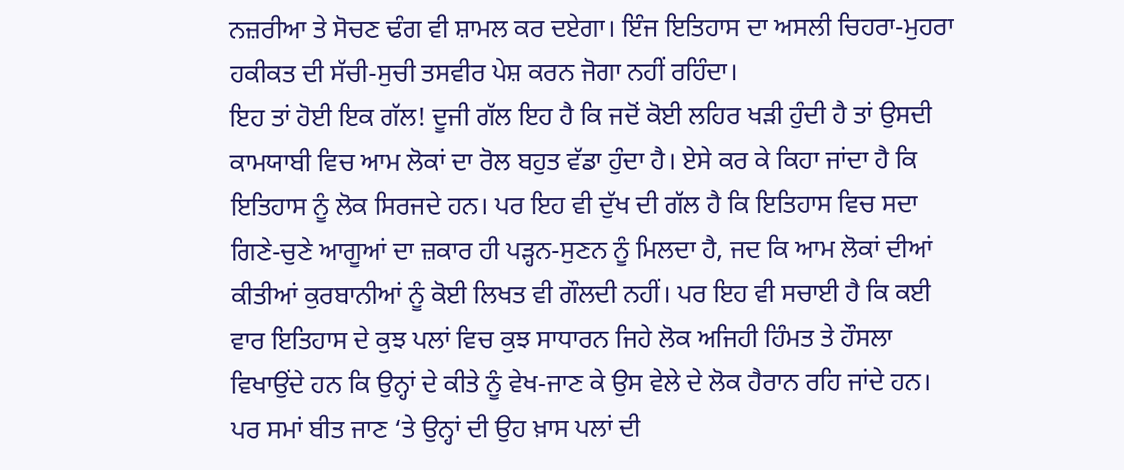ਨਜ਼ਰੀਆ ਤੇ ਸੋਚਣ ਢੰਗ ਵੀ ਸ਼ਾਮਲ ਕਰ ਦਏਗਾ। ਇੰਜ ਇਤਿਹਾਸ ਦਾ ਅਸਲੀ ਚਿਹਰਾ-ਮੁਹਰਾ ਹਕੀਕਤ ਦੀ ਸੱਚੀ-ਸੁਚੀ ਤਸਵੀਰ ਪੇਸ਼ ਕਰਨ ਜੋਗਾ ਨਹੀਂ ਰਹਿੰਦਾ।
ਇਹ ਤਾਂ ਹੋਈ ਇਕ ਗੱਲ! ਦੂਜੀ ਗੱਲ ਇਹ ਹੈ ਕਿ ਜਦੋਂ ਕੋਈ ਲਹਿਰ ਖੜੀ ਹੁੰਦੀ ਹੈ ਤਾਂ ਉਸਦੀ ਕਾਮਯਾਬੀ ਵਿਚ ਆਮ ਲੋਕਾਂ ਦਾ ਰੋਲ ਬਹੁਤ ਵੱਡਾ ਹੁੰਦਾ ਹੈ। ਏਸੇ ਕਰ ਕੇ ਕਿਹਾ ਜਾਂਦਾ ਹੈ ਕਿ ਇਤਿਹਾਸ ਨੂੰ ਲੋਕ ਸਿਰਜਦੇ ਹਨ। ਪਰ ਇਹ ਵੀ ਦੁੱਖ ਦੀ ਗੱਲ ਹੈ ਕਿ ਇਤਿਹਾਸ ਵਿਚ ਸਦਾ ਗਿਣੇ-ਚੁਣੇ ਆਗੂਆਂ ਦਾ ਜ਼ਕਾਰ ਹੀ ਪੜ੍ਹਨ-ਸੁਣਨ ਨੂੰ ਮਿਲਦਾ ਹੈ, ਜਦ ਕਿ ਆਮ ਲੋਕਾਂ ਦੀਆਂ ਕੀਤੀਆਂ ਕੁਰਬਾਨੀਆਂ ਨੂੰ ਕੋਈ ਲਿਖਤ ਵੀ ਗੌਲਦੀ ਨਹੀਂ। ਪਰ ਇਹ ਵੀ ਸਚਾਈ ਹੈ ਕਿ ਕਈ ਵਾਰ ਇਤਿਹਾਸ ਦੇ ਕੁਝ ਪਲਾਂ ਵਿਚ ਕੁਝ ਸਾਧਾਰਨ ਜਿਹੇ ਲੋਕ ਅਜਿਹੀ ਹਿੰਮਤ ਤੇ ਹੌਸਲਾ ਵਿਖਾਉਂਦੇ ਹਨ ਕਿ ਉਨ੍ਹਾਂ ਦੇ ਕੀਤੇ ਨੂੰ ਵੇਖ-ਜਾਣ ਕੇ ਉਸ ਵੇਲੇ ਦੇ ਲੋਕ ਹੈਰਾਨ ਰਹਿ ਜਾਂਦੇ ਹਨ। ਪਰ ਸਮਾਂ ਬੀਤ ਜਾਣ ‘ਤੇ ਉਨ੍ਹਾਂ ਦੀ ਉਹ ਖ਼ਾਸ ਪਲਾਂ ਦੀ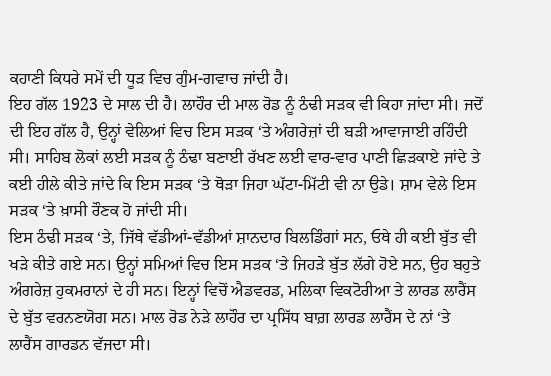ਕਹਾਣੀ ਕਿਧਰੇ ਸਮੇਂ ਦੀ ਧੂੜ ਵਿਚ ਗੁੰਮ-ਗਵਾਚ ਜਾਂਦੀ ਹੈ।
ਇਹ ਗੱਲ 1923 ਦੇ ਸਾਲ ਦੀ ਹੈ। ਲਾਹੌਰ ਦੀ ਮਾਲ ਰੋਡ ਨੂੰ ਠੰਢੀ ਸੜਕ ਵੀ ਕਿਹਾ ਜਾਂਦਾ ਸੀ। ਜਦੋਂ ਦੀ ਇਹ ਗੱਲ ਹੈ, ਉਨ੍ਹਾਂ ਵੇਲਿਆਂ ਵਿਚ ਇਸ ਸੜਕ ‘ਤੇ ਅੰਗਰੇਜ਼ਾਂ ਦੀ ਬੜੀ ਆਵਾਜਾਈ ਰਹਿੰਦੀ ਸੀ। ਸਾਹਿਬ ਲੋਕਾਂ ਲਈ ਸੜਕ ਨੂੰ ਠੰਢਾ ਬਣਾਈ ਰੱਖਣ ਲਈ ਵਾਰ-ਵਾਰ ਪਾਣੀ ਛਿੜਕਾਏ ਜਾਂਦੇ ਤੇ ਕਈ ਹੀਲੇ ਕੀਤੇ ਜਾਂਦੇ ਕਿ ਇਸ ਸੜਕ ‘ਤੇ ਥੋੜਾ ਜਿਹਾ ਘੱਟਾ-ਮਿੱਟੀ ਵੀ ਨਾ ਉਡੇ। ਸ਼ਾਮ ਵੇਲੇ ਇਸ ਸੜਕ ‘ਤੇ ਖ਼ਾਸੀ ਰੌਣਕ ਹੋ ਜਾਂਦੀ ਸੀ।
ਇਸ ਠੰਢੀ ਸੜਕ ‘ਤੇ, ਜਿੱਥੇ ਵੱਡੀਆਂ-ਵੱਡੀਆਂ ਸ਼ਾਨਦਾਰ ਬਿਲਡਿੰਗਾਂ ਸਨ, ਓਥੇ ਹੀ ਕਈ ਬੁੱਤ ਵੀ ਖੜੇ ਕੀਤੇ ਗਏ ਸਨ। ਉਨ੍ਹਾਂ ਸਮਿਆਂ ਵਿਚ ਇਸ ਸੜਕ ‘ਤੇ ਜਿਹੜੇ ਬੁੱਤ ਲੱਗੇ ਹੋਏ ਸਨ, ਉਹ ਬਹੁਤੇ ਅੰਗਰੇਜ਼ ਹੁਕਮਰਾਨਾਂ ਦੇ ਹੀ ਸਨ। ਇਨ੍ਹਾਂ ਵਿਚੋਂ ਐਡਵਰਡ, ਮਲਿਕਾ ਵਿਕਟੋਰੀਆ ਤੇ ਲਾਰਡ ਲਾਰੈਂਸ ਦੇ ਬੁੱਤ ਵਰਨਣਯੋਗ ਸਨ। ਮਾਲ ਰੋਡ ਨੇੜੇ ਲਾਹੌਰ ਦਾ ਪ੍ਰਸਿੱਧ ਬਾਗ਼ ਲਾਰਡ ਲਾਰੈਂਸ ਦੇ ਨਾਂ ‘ਤੇ ਲਾਰੈਂਸ ਗਾਰਡਨ ਵੱਜਦਾ ਸੀ।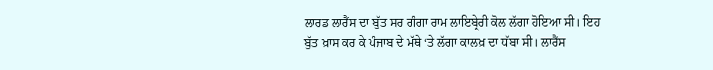ਲਾਰਡ ਲਾਰੈਂਸ ਦਾ ਬੁੱਤ ਸਰ ਗੰਗਾ ਰਾਮ ਲਾਇਬ੍ਰੇਰੀ ਕੋਲ ਲੱਗਾ ਹੋਇਆ ਸੀ। ਇਹ ਬੁੱਤ ਖ਼ਾਸ ਕਰ ਕੇ ਪੰਜਾਬ ਦੇ ਮੱਥੇ ‘ਤੇ ਲੱਗਾ ਕਾਲਖ਼ ਦਾ ਧੱਬਾ ਸੀ। ਲਾਰੈਂਸ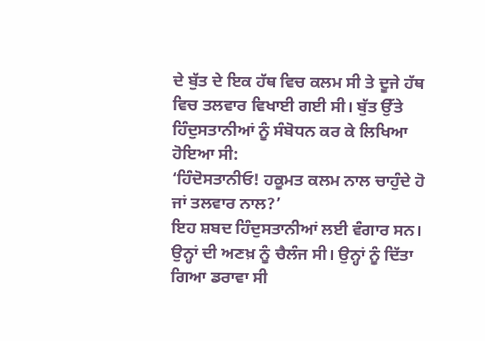ਦੇ ਬੁੱਤ ਦੇ ਇਕ ਹੱਥ ਵਿਚ ਕਲਮ ਸੀ ਤੇ ਦੂਜੇ ਹੱਥ ਵਿਚ ਤਲਵਾਰ ਵਿਖਾਈ ਗਈ ਸੀ। ਬੁੱਤ ਉੱਤੇ ਹਿੰਦੁਸਤਾਨੀਆਂ ਨੂੰ ਸੰਬੋਧਨ ਕਰ ਕੇ ਲਿਖਿਆ ਹੋਇਆ ਸੀ:
‘ਹਿੰਦੋਸਤਾਨੀਓ! ਹਕੂਮਤ ਕਲਮ ਨਾਲ ਚਾਹੁੰਦੇ ਹੋ ਜਾਂ ਤਲਵਾਰ ਨਾਲ?’
ਇਹ ਸ਼ਬਦ ਹਿੰਦੁਸਤਾਨੀਆਂ ਲਈ ਵੰਗਾਰ ਸਨ। ਉਨ੍ਹਾਂ ਦੀ ਅਣਖ਼ ਨੂੰ ਚੈਲੰਜ ਸੀ। ਉਨ੍ਹਾਂ ਨੂੰ ਦਿੱਤਾ ਗਿਆ ਡਰਾਵਾ ਸੀ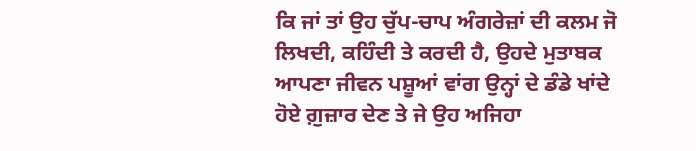ਕਿ ਜਾਂ ਤਾਂ ਉਹ ਚੁੱਪ-ਚਾਪ ਅੰਗਰੇਜ਼ਾਂ ਦੀ ਕਲਮ ਜੋ ਲਿਖਦੀ, ਕਹਿੰਦੀ ਤੇ ਕਰਦੀ ਹੈ, ਉਹਦੇ ਮੁਤਾਬਕ ਆਪਣਾ ਜੀਵਨ ਪਸ਼ੂਆਂ ਵਾਂਗ ਉਨ੍ਹਾਂ ਦੇ ਡੰਡੇ ਖਾਂਦੇ ਹੋਏ ਗ਼ੁਜ਼ਾਰ ਦੇਣ ਤੇ ਜੇ ਉਹ ਅਜਿਹਾ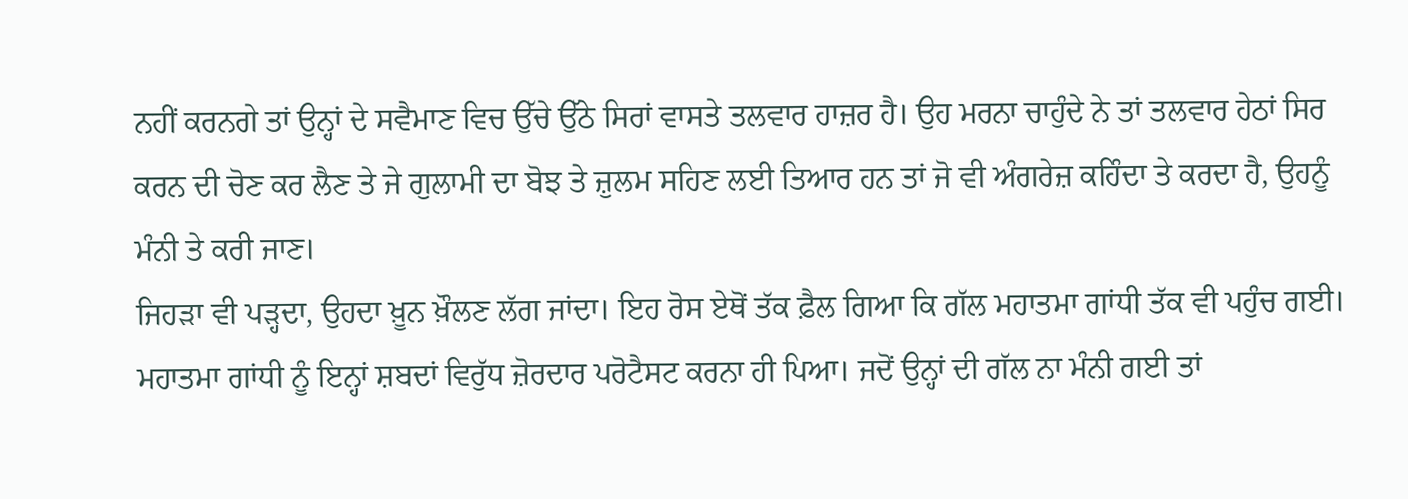ਨਹੀਂ ਕਰਨਗੇ ਤਾਂ ਉਨ੍ਹਾਂ ਦੇ ਸਵੈਮਾਣ ਵਿਚ ਉੱਚੇ ਉੱਠੇ ਸਿਰਾਂ ਵਾਸਤੇ ਤਲਵਾਰ ਹਾਜ਼ਰ ਹੈ। ਉਹ ਮਰਨਾ ਚਾਹੁੰਦੇ ਨੇ ਤਾਂ ਤਲਵਾਰ ਹੇਠਾਂ ਸਿਰ ਕਰਨ ਦੀ ਚੋਣ ਕਰ ਲੈਣ ਤੇ ਜੇ ਗੁਲਾਮੀ ਦਾ ਬੋਝ ਤੇ ਜ਼ੁਲਮ ਸਹਿਣ ਲਈ ਤਿਆਰ ਹਨ ਤਾਂ ਜੋ ਵੀ ਅੰਗਰੇਜ਼ ਕਹਿੰਦਾ ਤੇ ਕਰਦਾ ਹੈ, ਉਹਨੂੰ ਮੰਨੀ ਤੇ ਕਰੀ ਜਾਣ।
ਜਿਹੜਾ ਵੀ ਪੜ੍ਹਦਾ, ਉਹਦਾ ਖ਼ੂਨ ਖ਼ੌਲਣ ਲੱਗ ਜਾਂਦਾ। ਇਹ ਰੋਸ ਏਥੋਂ ਤੱਕ ਫ਼ੈਲ ਗਿਆ ਕਿ ਗੱਲ ਮਹਾਤਮਾ ਗਾਂਧੀ ਤੱਕ ਵੀ ਪਹੁੰਚ ਗਈ। ਮਹਾਤਮਾ ਗਾਂਧੀ ਨੂੰ ਇਨ੍ਹਾਂ ਸ਼ਬਦਾਂ ਵਿਰੁੱਧ ਜ਼ੋਰਦਾਰ ਪਰੋਟੈਸਟ ਕਰਨਾ ਹੀ ਪਿਆ। ਜਦੋਂ ਉਨ੍ਹਾਂ ਦੀ ਗੱਲ ਨਾ ਮੰਨੀ ਗਈ ਤਾਂ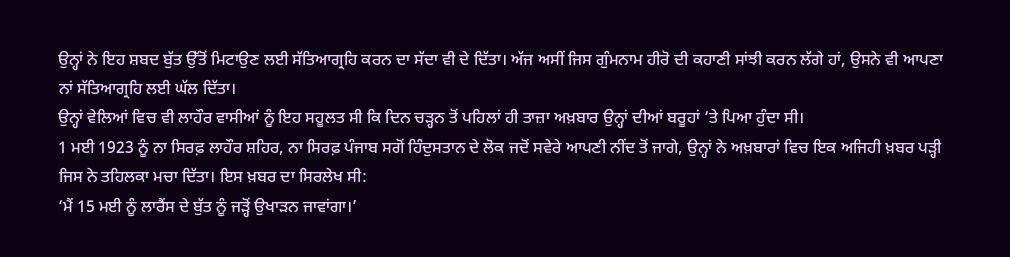ਉਨ੍ਹਾਂ ਨੇ ਇਹ ਸ਼ਬਦ ਬੁੱਤ ਉੱਤੋਂ ਮਿਟਾਉਣ ਲਈ ਸੱਤਿਆਗ੍ਰਹਿ ਕਰਨ ਦਾ ਸੱਦਾ ਵੀ ਦੇ ਦਿੱਤਾ। ਅੱਜ ਅਸੀਂ ਜਿਸ ਗੁੰਮਨਾਮ ਹੀਰੋ ਦੀ ਕਹਾਣੀ ਸਾਂਝੀ ਕਰਨ ਲੱਗੇ ਹਾਂ, ਉਸਨੇ ਵੀ ਆਪਣਾ ਨਾਂ ਸੱਤਿਆਗ੍ਰਹਿ ਲਈ ਘੱਲ ਦਿੱਤਾ।
ਉਨ੍ਹਾਂ ਵੇਲਿਆਂ ਵਿਚ ਵੀ ਲਾਹੌਰ ਵਾਸੀਆਂ ਨੂੰ ਇਹ ਸਹੂਲਤ ਸੀ ਕਿ ਦਿਨ ਚੜ੍ਹਨ ਤੋਂ ਪਹਿਲਾਂ ਹੀ ਤਾਜ਼ਾ ਅਖ਼ਬਾਰ ਉਨ੍ਹਾਂ ਦੀਆਂ ਬਰੂਹਾਂ ‘ਤੇ ਪਿਆ ਹੁੰਦਾ ਸੀ।
1 ਮਈ 1923 ਨੂੰ ਨਾ ਸਿਰਫ਼ ਲਾਹੌਰ ਸ਼ਹਿਰ, ਨਾ ਸਿਰਫ਼ ਪੰਜਾਬ ਸਗੋਂ ਹਿੰਦੁਸਤਾਨ ਦੇ ਲੋਕ ਜਦੋਂ ਸਵੇਰੇ ਆਪਣੀ ਨੀਂਦ ਤੋਂ ਜਾਗੇ, ਉਨ੍ਹਾਂ ਨੇ ਅਖ਼ਬਾਰਾਂ ਵਿਚ ਇਕ ਅਜਿਹੀ ਖ਼ਬਰ ਪੜ੍ਹੀ ਜਿਸ ਨੇ ਤਹਿਲਕਾ ਮਚਾ ਦਿੱਤਾ। ਇਸ ਖ਼ਬਰ ਦਾ ਸਿਰਲੇਖ ਸੀ:
‘ਮੈਂ 15 ਮਈ ਨੂੰ ਲਾਰੈਂਸ ਦੇ ਬੁੱਤ ਨੂੰ ਜੜ੍ਹੋਂ ਉਖਾੜਨ ਜਾਵਾਂਗਾ।’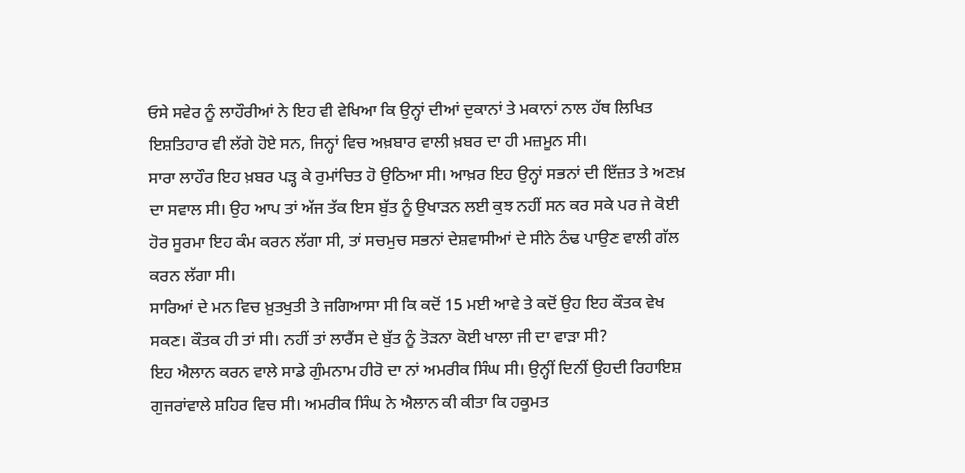ਓਸੇ ਸਵੇਰ ਨੂੰ ਲਾਹੌਰੀਆਂ ਨੇ ਇਹ ਵੀ ਵੇਖਿਆ ਕਿ ਉਨ੍ਹਾਂ ਦੀਆਂ ਦੁਕਾਨਾਂ ਤੇ ਮਕਾਨਾਂ ਨਾਲ ਹੱਥ ਲਿਖਿਤ ਇਸ਼ਤਿਹਾਰ ਵੀ ਲੱਗੇ ਹੋਏ ਸਨ, ਜਿਨ੍ਹਾਂ ਵਿਚ ਅਖ਼ਬਾਰ ਵਾਲੀ ਖ਼ਬਰ ਦਾ ਹੀ ਮਜ਼ਮੂਨ ਸੀ।
ਸਾਰਾ ਲਾਹੌਰ ਇਹ ਖ਼ਬਰ ਪੜ੍ਹ ਕੇ ਰੁਮਾਂਚਿਤ ਹੋ ਉਠਿਆ ਸੀ। ਆਖ਼ਰ ਇਹ ਉਨ੍ਹਾਂ ਸਭਨਾਂ ਦੀ ਇੱਜ਼ਤ ਤੇ ਅਣਖ਼ ਦਾ ਸਵਾਲ ਸੀ। ਉਹ ਆਪ ਤਾਂ ਅੱਜ ਤੱਕ ਇਸ ਬੁੱਤ ਨੂੰ ਉਖਾੜਨ ਲਈ ਕੁਝ ਨਹੀਂ ਸਨ ਕਰ ਸਕੇ ਪਰ ਜੇ ਕੋਈ ਹੋਰ ਸੂਰਮਾ ਇਹ ਕੰਮ ਕਰਨ ਲੱਗਾ ਸੀ, ਤਾਂ ਸਚਮੁਚ ਸਭਨਾਂ ਦੇਸ਼ਵਾਸੀਆਂ ਦੇ ਸੀਨੇ ਠੰਢ ਪਾਉਣ ਵਾਲੀ ਗੱਲ ਕਰਨ ਲੱਗਾ ਸੀ।
ਸਾਰਿਆਂ ਦੇ ਮਨ ਵਿਚ ਖ਼ੁਤਖੁਤੀ ਤੇ ਜਗਿਆਸਾ ਸੀ ਕਿ ਕਦੋਂ 15 ਮਈ ਆਵੇ ਤੇ ਕਦੋਂ ਉਹ ਇਹ ਕੌਤਕ ਵੇਖ ਸਕਣ। ਕੌਤਕ ਹੀ ਤਾਂ ਸੀ। ਨਹੀਂ ਤਾਂ ਲਾਰੈਂਸ ਦੇ ਬੁੱਤ ਨੂੰ ਤੋੜਨਾ ਕੋਈ ਖਾਲਾ ਜੀ ਦਾ ਵਾੜਾ ਸੀ?
ਇਹ ਐਲਾਨ ਕਰਨ ਵਾਲੇ ਸਾਡੇ ਗੁੰਮਨਾਮ ਹੀਰੋ ਦਾ ਨਾਂ ਅਮਰੀਕ ਸਿੰਘ ਸੀ। ਉਨ੍ਹੀਂ ਦਿਨੀਂ ਉਹਦੀ ਰਿਹਾਇਸ਼ ਗੁਜਰਾਂਵਾਲੇ ਸ਼ਹਿਰ ਵਿਚ ਸੀ। ਅਮਰੀਕ ਸਿੰਘ ਨੇ ਐਲਾਨ ਕੀ ਕੀਤਾ ਕਿ ਹਕੂਮਤ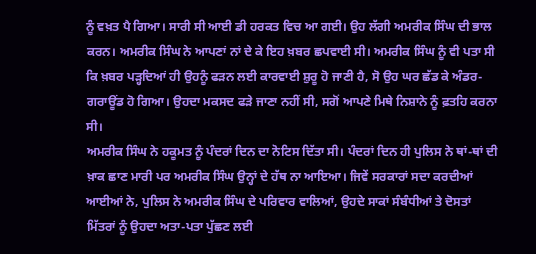ਨੂੰ ਵਖ਼ਤ ਪੈ ਗਿਆ। ਸਾਰੀ ਸੀ ਆਈ ਡੀ ਹਰਕਤ ਵਿਚ ਆ ਗਈ। ਉਹ ਲੱਗੀ ਅਮਰੀਕ ਸਿੰਘ ਦੀ ਭਾਲ ਕਰਨ। ਅਮਰੀਕ ਸਿੰਘ ਨੇ ਆਪਣਾਂ ਨਾਂ ਦੇ ਕੇ ਇਹ ਖ਼ਬਰ ਛਪਵਾਈ ਸੀ। ਅਮਰੀਕ ਸਿੰਘ ਨੂੰ ਵੀ ਪਤਾ ਸੀ ਕਿ ਖ਼ਬਰ ਪੜ੍ਹਦਿਆਂ ਹੀ ਉਹਨੂੰ ਫੜਨ ਲਈ ਕਾਰਵਾਈ ਸ਼ੁਰੂ ਹੋ ਜਾਣੀ ਹੈ, ਸੋ ਉਹ ਘਰ ਛੱਡ ਕੇ ਅੰਡਰ-ਗਰਾਊਂਡ ਹੋ ਗਿਆ। ਉਹਦਾ ਮਕਸਦ ਫੜੇ ਜਾਣਾ ਨਹੀਂ ਸੀ, ਸਗੋਂ ਆਪਣੇ ਮਿਥੇ ਨਿਸ਼ਾਨੇ ਨੂੰ ਫ਼ਤਹਿ ਕਰਨਾ ਸੀ।
ਅਮਰੀਕ ਸਿੰਘ ਨੇ ਹਕੂਮਤ ਨੂੰ ਪੰਦਰਾਂ ਦਿਨ ਦਾ ਨੋਟਿਸ ਦਿੱਤਾ ਸੀ। ਪੰਦਰਾਂ ਦਿਨ ਹੀ ਪੁਲਿਸ ਨੇ ਥਾਂ-ਥਾਂ ਦੀ ਖ਼ਾਕ ਛਾਣ ਮਾਰੀ ਪਰ ਅਮਰੀਕ ਸਿੰਘ ਉਨ੍ਹਾਂ ਦੇ ਹੱਥ ਨਾ ਆਇਆ। ਜਿਵੇਂ ਸਰਕਾਰਾਂ ਸਦਾ ਕਰਦੀਆਂ ਆਈਆਂ ਨੇ, ਪੁਲਿਸ ਨੇ ਅਮਰੀਕ ਸਿੰਘ ਦੇ ਪਰਿਵਾਰ ਵਾਲਿਆਂ, ਉਹਦੇ ਸਾਕਾਂ ਸੰਬੰਧੀਆਂ ਤੇ ਦੋਸਤਾਂ ਮਿੱਤਰਾਂ ਨੂੰ ਉਹਦਾ ਅਤਾ-ਪਤਾ ਪੁੱਛਣ ਲਈ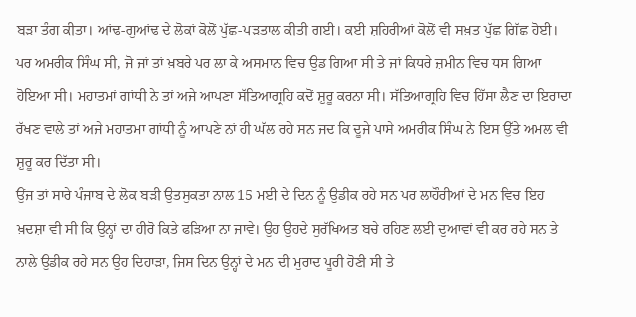ਬੜਾ ਤੰਗ ਕੀਤਾ। ਆਂਢ-ਗੁਆਂਢ ਦੇ ਲੋਕਾਂ ਕੋਲੋਂ ਪੁੱਛ-ਪੜਤਾਲ ਕੀਤੀ ਗਈ। ਕਈ ਸ਼ਹਿਰੀਆਂ ਕੋਲੋਂ ਵੀ ਸਖ਼ਤ ਪੁੱਛ ਗਿੱਛ ਹੋਈ। ਪਰ ਅਮਰੀਕ ਸਿੰਘ ਸੀ, ਜੋ ਜਾਂ ਤਾਂ ਖ਼ਬਰੇ ਪਰ ਲਾ ਕੇ ਅਸਮਾਨ ਵਿਚ ਉਡ ਗਿਆ ਸੀ ਤੇ ਜਾਂ ਕਿਧਰੇ ਜ਼ਮੀਨ ਵਿਚ ਧਸ ਗਿਆ ਹੋਇਆ ਸੀ। ਮਹਾਤਮਾਂ ਗਾਂਧੀ ਨੇ ਤਾਂ ਅਜੇ ਆਪਣਾ ਸੱਤਿਆਗ੍ਰਹਿ ਕਦੋਂ ਸ਼ੁਰੂ ਕਰਨਾ ਸੀ। ਸੱਤਿਆਗ੍ਰਹਿ ਵਿਚ ਹਿੱਸਾ ਲੈਣ ਦਾ ਇਰਾਦਾ ਰੱਖਣ ਵਾਲੇ ਤਾਂ ਅਜੇ ਮਹਾਤਮਾ ਗਾਂਧੀ ਨੂੰ ਆਪਣੇ ਨਾਂ ਹੀ ਘੱਲ ਰਹੇ ਸਨ ਜਦ ਕਿ ਦੂਜੇ ਪਾਸੇ ਅਮਰੀਕ ਸਿੰਘ ਨੇ ਇਸ ਉੱਤੇ ਅਮਲ ਵੀ ਸ਼ੁਰੂ ਕਰ ਦਿੱਤਾ ਸੀ।
ਉਂਜ ਤਾਂ ਸਾਰੇ ਪੰਜਾਬ ਦੇ ਲੋਕ ਬੜੀ ਉਤਸੁਕਤਾ ਨਾਲ 15 ਮਈ ਦੇ ਦਿਨ ਨੂੰ ਉਡੀਕ ਰਹੇ ਸਨ ਪਰ ਲਾਹੌਰੀਆਂ ਦੇ ਮਨ ਵਿਚ ਇਹ ਖ਼ਦਸ਼ਾ ਵੀ ਸੀ ਕਿ ਉਨ੍ਹਾਂ ਦਾ ਹੀਰੋ ਕਿਤੇ ਫੜਿਆ ਨਾ ਜਾਵੇ। ਉਹ ਉਹਦੇ ਸੁਰੱਖਿਅਤ ਬਚੇ ਰਹਿਣ ਲਈ ਦੁਆਵਾਂ ਵੀ ਕਰ ਰਹੇ ਸਨ ਤੇ ਨਾਲੇ ਉਡੀਕ ਰਹੇ ਸਨ ਉਹ ਦਿਹਾੜਾ, ਜਿਸ ਦਿਨ ਉਨ੍ਹਾਂ ਦੇ ਮਨ ਦੀ ਮੁਰਾਦ ਪੂਰੀ ਹੋਣੀ ਸੀ ਤੇ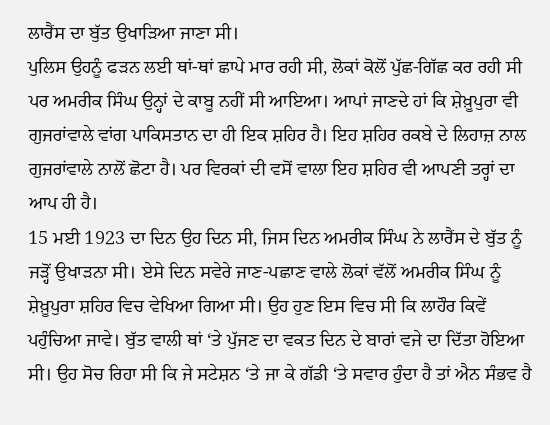ਲਾਰੈਂਸ ਦਾ ਬੁੱਤ ਉਖਾੜਿਆ ਜਾਣਾ ਸੀ।
ਪੁਲਿਸ ਉਹਨੂੰ ਫੜਨ ਲਈ ਥਾਂ-ਥਾਂ ਛਾਪੇ ਮਾਰ ਰਹੀ ਸੀ, ਲੋਕਾਂ ਕੋਲੋਂ ਪੁੱਛ-ਗਿੱਛ ਕਰ ਰਹੀ ਸੀ ਪਰ ਅਮਰੀਕ ਸਿੰਘ ਉਨ੍ਹਾਂ ਦੇ ਕਾਬੂ ਨਹੀਂ ਸੀ ਆਇਆ। ਆਪਾਂ ਜਾਣਦੇ ਹਾਂ ਕਿ ਸ਼ੇਖ਼ੂਪੁਰਾ ਵੀ ਗੁਜਰਾਂਵਾਲੇ ਵਾਂਗ ਪਾਕਿਸਤਾਨ ਦਾ ਹੀ ਇਕ ਸ਼ਹਿਰ ਹੈ। ਇਹ ਸ਼ਹਿਰ ਰਕਬੇ ਦੇ ਲਿਹਾਜ਼ ਨਾਲ ਗੁਜਰਾਂਵਾਲੇ ਨਾਲੋਂ ਛੋਟਾ ਹੈ। ਪਰ ਵਿਰਕਾਂ ਦੀ ਵਸੋਂ ਵਾਲਾ ਇਹ ਸ਼ਹਿਰ ਵੀ ਆਪਣੀ ਤਰ੍ਹਾਂ ਦਾ ਆਪ ਹੀ ਹੈ।
15 ਮਈ 1923 ਦਾ ਦਿਨ ਉਹ ਦਿਨ ਸੀ, ਜਿਸ ਦਿਨ ਅਮਰੀਕ ਸਿੰਘ ਨੇ ਲਾਰੈਂਸ ਦੇ ਬੁੱਤ ਨੂੰ ਜੜ੍ਹੋਂ ਉਖਾੜਨਾ ਸੀ। ਏਸੇ ਦਿਨ ਸਵੇਰੇ ਜਾਣ-ਪਛਾਣ ਵਾਲੇ ਲੋਕਾਂ ਵੱਲੋਂ ਅਮਰੀਕ ਸਿੰਘ ਨੂੰ ਸ਼ੇਖ਼ੂਪੁਰਾ ਸ਼ਹਿਰ ਵਿਚ ਵੇਖਿਆ ਗਿਆ ਸੀ। ਉਹ ਹੁਣ ਇਸ ਵਿਚ ਸੀ ਕਿ ਲਾਹੌਰ ਕਿਵੇਂ ਪਹੁੰਚਿਆ ਜਾਵੇ। ਬੁੱਤ ਵਾਲੀ ਥਾਂ ‘ਤੇ ਪੁੱਜਣ ਦਾ ਵਕਤ ਦਿਨ ਦੇ ਬਾਰਾਂ ਵਜੇ ਦਾ ਦਿੱਤਾ ਹੋਇਆ ਸੀ। ਉਹ ਸੋਚ ਰਿਹਾ ਸੀ ਕਿ ਜੇ ਸਟੇਸ਼ਨ ‘ਤੇ ਜਾ ਕੇ ਗੱਡੀ ‘ਤੇ ਸਵਾਰ ਹੁੰਦਾ ਹੈ ਤਾਂ ਐਨ ਸੰਭਵ ਹੈ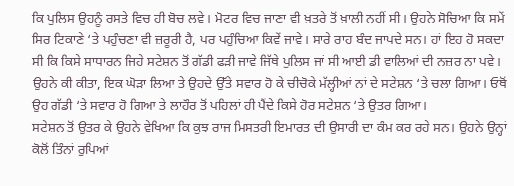ਕਿ ਪੁਲਿਸ ਉਹਨੂੰ ਰਸਤੇ ਵਿਚ ਹੀ ਬੋਚ ਲਵੇ। ਮੋਟਰ ਵਿਚ ਜਾਣਾ ਵੀ ਖ਼ਤਰੇ ਤੋਂ ਖ਼ਾਲੀ ਨਹੀਂ ਸੀ। ਉਹਨੇ ਸੋਚਿਆ ਕਿ ਸਮੇਂ ਸਿਰ ਟਿਕਾਣੇ ‘ਤੇ ਪਹੁੰਚਣਾ ਵੀ ਜ਼ਰੂਰੀ ਹੈ, ਪਰ ਪਹੁੰਚਿਆ ਕਿਵੇਂ ਜਾਵੇ। ਸਾਰੇ ਰਾਹ ਬੰਦ ਜਾਪਦੇ ਸਨ। ਹਾਂ ਇਹ ਹੋ ਸਕਦਾ ਸੀ ਕਿ ਕਿਸੇ ਸਾਧਾਰਨ ਜਿਹੇ ਸਟੇਸ਼ਨ ਤੋਂ ਗੱਡੀ ਫੜੀ ਜਾਵੇ ਜਿੱਥੇ ਪੁਲਿਸ ਜਾਂ ਸੀ ਆਈ ਡੀ ਵਾਲਿਆਂ ਦੀ ਨਜ਼ਰ ਨਾ ਪਵੇ।
ਉਹਨੇ ਕੀ ਕੀਤਾ, ਇਕ ਘੋੜਾ ਲਿਆ ਤੇ ਉਹਦੇ ਉੱਤੇ ਸਵਾਰ ਹੋ ਕੇ ਚੀਚੋਕੇ ਮੱਲ੍ਹੀਆਂ ਨਾਂ ਦੇ ਸਟੇਸ਼ਨ ‘ਤੇ ਚਲਾ ਗਿਆ। ਓਥੋਂ ਉਹ ਗੱਡੀ ‘ਤੇ ਸਵਾਰ ਹੋ ਗਿਆ ਤੇ ਲਾਹੌਰ ਤੋਂ ਪਹਿਲਾਂ ਹੀ ਪੈਂਦੇ ਕਿਸੇ ਹੋਰ ਸਟੇਸ਼ਨ ‘ਤੇ ਉਤਰ ਗਿਆ।
ਸਟੇਸ਼ਨ ਤੋਂ ਉਤਰ ਕੇ ਉਹਨੇ ਵੇਖਿਆ ਕਿ ਕੁਝ ਰਾਜ ਮਿਸਤਰੀ ਇਮਾਰਤ ਦੀ ਉਸਾਰੀ ਦਾ ਕੰਮ ਕਰ ਰਹੇ ਸਨ। ਉਹਨੇ ਉਨ੍ਹਾਂ ਕੋਲੋਂ ਤਿੰਨਾਂ ਰੁਪਿਆਂ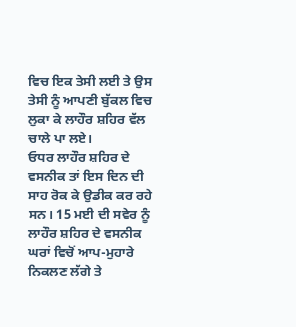ਵਿਚ ਇਕ ਤੇਸੀ ਲਈ ਤੇ ਉਸ ਤੇਸੀ ਨੂੰ ਆਪਣੀ ਬੁੱਕਲ ਵਿਚ ਲੁਕਾ ਕੇ ਲਾਹੌਰ ਸ਼ਹਿਰ ਵੱਲ ਚਾਲੇ ਪਾ ਲਏ।
ਓਧਰ ਲਾਹੌਰ ਸ਼ਹਿਰ ਦੇ ਵਸਨੀਕ ਤਾਂ ਇਸ ਦਿਨ ਦੀ ਸਾਹ ਰੋਕ ਕੇ ਉਡੀਕ ਕਰ ਰਹੇ ਸਨ। 15 ਮਈ ਦੀ ਸਵੇਰ ਨੂੰ ਲਾਹੌਰ ਸ਼ਹਿਰ ਦੇ ਵਸਨੀਕ ਘਰਾਂ ਵਿਚੋਂ ਆਪ-ਮੁਹਾਰੇ ਨਿਕਲਣ ਲੱਗੇ ਤੇ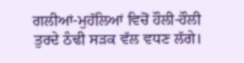ਗਲੀਆਂ-ਮੁਹੱਲਿਆਂ ਵਿਚੋਂ ਹੌਲੀ-ਹੌਲੀ ਤੁਰਦੇ ਠੰਢੀ ਸੜਕ ਵੱਲ ਵਧਣ ਲੱਗੇ।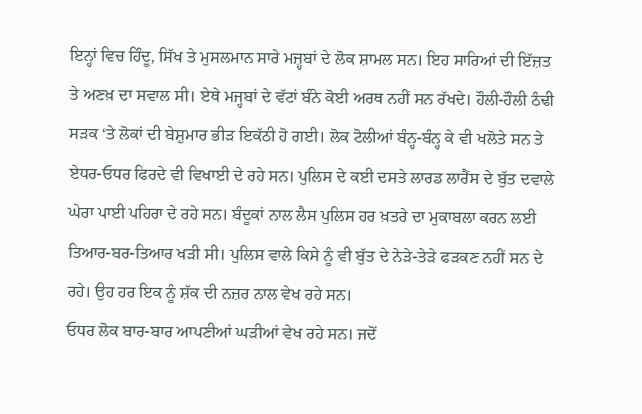ਇਨ੍ਹਾਂ ਵਿਚ ਹਿੰਦੂ, ਸਿੱਖ ਤੇ ਮੁਸਲਮਾਨ ਸਾਰੇ ਮਜ਼੍ਹਬਾਂ ਦੇ ਲੋਕ ਸ਼ਾਮਲ ਸਨ। ਇਹ ਸਾਰਿਆਂ ਦੀ ਇੱਜ਼ਤ ਤੇ ਅਣਖ਼ ਦਾ ਸਵਾਲ ਸੀ। ਏਥੇ ਮਜ੍ਹਬਾਂ ਦੇ ਵੱਟਾਂ ਬੰਨੇ ਕੋਈ ਅਰਥ ਨਹੀਂ ਸਨ ਰੱਖਦੇ। ਹੌਲੀ-ਹੌਲੀ ਠੰਢੀ ਸੜਕ ‘ਤੇ ਲੋਕਾਂ ਦੀ ਬੇਸ਼ੁਮਾਰ ਭੀੜ ਇਕੱਠੀ ਹੋ ਗਈ। ਲੋਕ ਟੋਲੀਆਂ ਬੰਨ੍ਹ-ਬੰਨ੍ਹ ਕੇ ਵੀ ਖਲੋਤੇ ਸਨ ਤੇ ਏਧਰ-ਓਧਰ ਫਿਰਦੇ ਵੀ ਵਿਖਾਈ ਦੇ ਰਹੇ ਸਨ। ਪੁਲਿਸ ਦੇ ਕਈ ਦਸਤੇ ਲਾਰਡ ਲਾਰੈਂਸ ਦੇ ਬੁੱਤ ਦਵਾਲੇ ਘੇਰਾ ਪਾਈ ਪਹਿਰਾ ਦੇ ਰਹੇ ਸਨ। ਬੰਦੂਕਾਂ ਨਾਲ ਲੈਸ ਪੁਲਿਸ ਹਰ ਖ਼ਤਰੇ ਦਾ ਮੁਕਾਬਲਾ ਕਰਨ ਲਈ ਤਿਆਰ-ਬਰ-ਤਿਆਰ ਖੜੀ ਸੀ। ਪੁਲਿਸ ਵਾਲੇ ਕਿਸੇ ਨੂੰ ਵੀ ਬੁੱਤ ਦੇ ਨੇੜੇ-ਤੇੜੇ ਫੜਕਣ ਨਹੀਂ ਸਨ ਦੇ ਰਹੇ। ਉਹ ਹਰ ਇਕ ਨੂੰ ਸ਼ੱਕ ਦੀ ਨਜ਼ਰ ਨਾਲ ਵੇਖ ਰਹੇ ਸਨ।
ਓਧਰ ਲੋਕ ਬਾਰ-ਬਾਰ ਆਪਣੀਆਂ ਘੜੀਆਂ ਵੇਖ ਰਹੇ ਸਨ। ਜਦੋਂ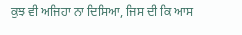ਕੁਝ ਵੀ ਅਜਿਹਾ ਨਾ ਦਿਸਿਆ, ਜਿਸ ਦੀ ਕਿ ਆਸ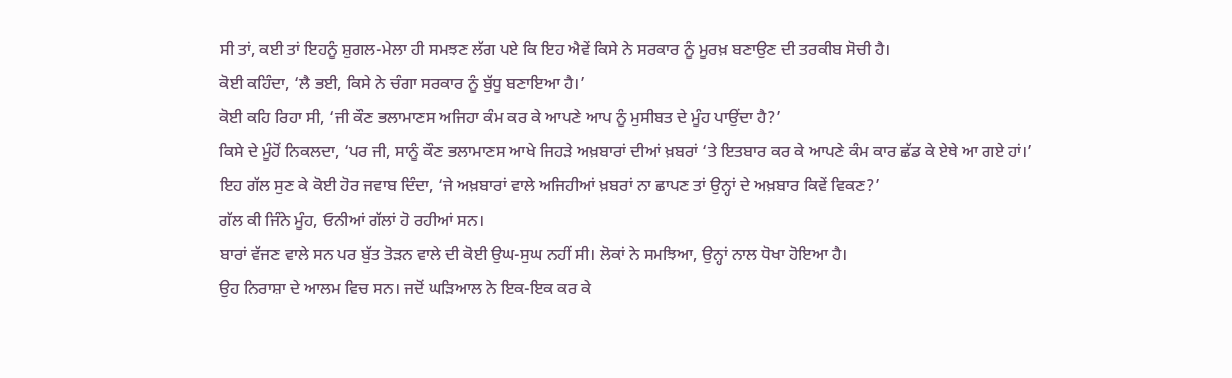ਸੀ ਤਾਂ, ਕਈ ਤਾਂ ਇਹਨੂੰ ਸ਼ੁਗਲ-ਮੇਲਾ ਹੀ ਸਮਝਣ ਲੱਗ ਪਏ ਕਿ ਇਹ ਐਵੇਂ ਕਿਸੇ ਨੇ ਸਰਕਾਰ ਨੂੰ ਮੂਰਖ਼ ਬਣਾਉਣ ਦੀ ਤਰਕੀਬ ਸੋਚੀ ਹੈ।
ਕੋਈ ਕਹਿੰਦਾ, ‘ਲੈ ਭਈ, ਕਿਸੇ ਨੇ ਚੰਗਾ ਸਰਕਾਰ ਨੂੰ ਬੁੱਧੂ ਬਣਾਇਆ ਹੈ।’
ਕੋਈ ਕਹਿ ਰਿਹਾ ਸੀ, ‘ਜੀ ਕੌਣ ਭਲਾਮਾਣਸ ਅਜਿਹਾ ਕੰਮ ਕਰ ਕੇ ਆਪਣੇ ਆਪ ਨੂੰ ਮੁਸੀਬਤ ਦੇ ਮੂੰਹ ਪਾਉਂਦਾ ਹੈ?’
ਕਿਸੇ ਦੇ ਮੂੰਹੋਂ ਨਿਕਲਦਾ, ‘ਪਰ ਜੀ, ਸਾਨੂੰ ਕੌਣ ਭਲਾਮਾਣਸ ਆਖੇ ਜਿਹੜੇ ਅਖ਼ਬਾਰਾਂ ਦੀਆਂ ਖ਼ਬਰਾਂ ‘ਤੇ ਇਤਬਾਰ ਕਰ ਕੇ ਆਪਣੇ ਕੰਮ ਕਾਰ ਛੱਡ ਕੇ ਏਥੇ ਆ ਗਏ ਹਾਂ।’
ਇਹ ਗੱਲ ਸੁਣ ਕੇ ਕੋਈ ਹੋਰ ਜਵਾਬ ਦਿੰਦਾ, ‘ਜੇ ਅਖ਼ਬਾਰਾਂ ਵਾਲੇ ਅਜਿਹੀਆਂ ਖ਼ਬਰਾਂ ਨਾ ਛਾਪਣ ਤਾਂ ਉਨ੍ਹਾਂ ਦੇ ਅਖ਼ਬਾਰ ਕਿਵੇਂ ਵਿਕਣ?’
ਗੱਲ ਕੀ ਜਿੰਨੇ ਮੂੰਹ, ਓਨੀਆਂ ਗੱਲਾਂ ਹੋ ਰਹੀਆਂ ਸਨ।
ਬਾਰਾਂ ਵੱਜਣ ਵਾਲੇ ਸਨ ਪਰ ਬੁੱਤ ਤੋੜਨ ਵਾਲੇ ਦੀ ਕੋਈ ਉਘ-ਸੁਘ ਨਹੀਂ ਸੀ। ਲੋਕਾਂ ਨੇ ਸਮਝਿਆ, ਉਨ੍ਹਾਂ ਨਾਲ ਧੋਖਾ ਹੋਇਆ ਹੈ।
ਉਹ ਨਿਰਾਸ਼ਾ ਦੇ ਆਲਮ ਵਿਚ ਸਨ। ਜਦੋਂ ਘੜਿਆਲ ਨੇ ਇਕ-ਇਕ ਕਰ ਕੇ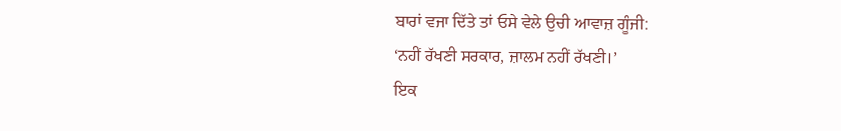ਬਾਰਾਂ ਵਜਾ ਦਿੱਤੇ ਤਾਂ ਓਸੇ ਵੇਲੇ ਉਚੀ ਆਵਾਜ਼ ਗੂੰਜੀ:
‘ਨਹੀਂ ਰੱਖਣੀ ਸਰਕਾਰ, ਜ਼ਾਲਮ ਨਹੀਂ ਰੱਖਣੀ।’
ਇਕ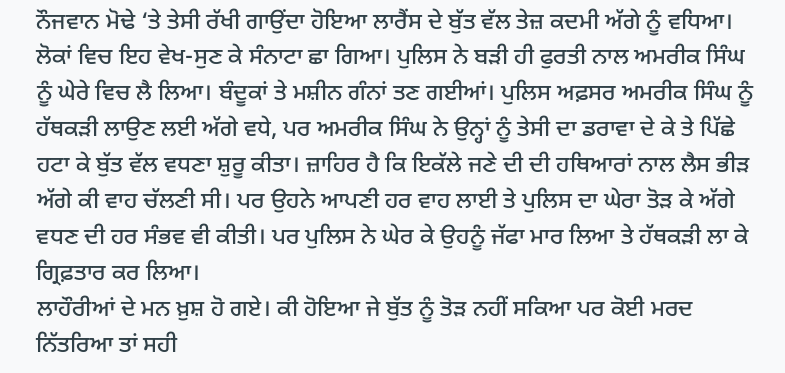ਨੌਜਵਾਨ ਮੋਢੇ ‘ਤੇ ਤੇਸੀ ਰੱਖੀ ਗਾਉਂਦਾ ਹੋਇਆ ਲਾਰੈਂਸ ਦੇ ਬੁੱਤ ਵੱਲ ਤੇਜ਼ ਕਦਮੀ ਅੱਗੇ ਨੂੰ ਵਧਿਆ। ਲੋਕਾਂ ਵਿਚ ਇਹ ਵੇਖ-ਸੁਣ ਕੇ ਸੰਨਾਟਾ ਛਾ ਗਿਆ। ਪੁਲਿਸ ਨੇ ਬੜੀ ਹੀ ਫੁਰਤੀ ਨਾਲ ਅਮਰੀਕ ਸਿੰਘ ਨੂੰ ਘੇਰੇ ਵਿਚ ਲੈ ਲਿਆ। ਬੰਦੂਕਾਂ ਤੇ ਮਸ਼ੀਨ ਗੰਨਾਂ ਤਣ ਗਈਆਂ। ਪੁਲਿਸ ਅਫ਼ਸਰ ਅਮਰੀਕ ਸਿੰਘ ਨੂੰ ਹੱਥਕੜੀ ਲਾਉਣ ਲਈ ਅੱਗੇ ਵਧੇ, ਪਰ ਅਮਰੀਕ ਸਿੰਘ ਨੇ ਉਨ੍ਹਾਂ ਨੂੰ ਤੇਸੀ ਦਾ ਡਰਾਵਾ ਦੇ ਕੇ ਤੇ ਪਿੱਛੇ ਹਟਾ ਕੇ ਬੁੱਤ ਵੱਲ ਵਧਣਾ ਸ਼ੁਰੂ ਕੀਤਾ। ਜ਼ਾਹਿਰ ਹੈ ਕਿ ਇਕੱਲੇ ਜਣੇ ਦੀ ਦੀ ਹਥਿਆਰਾਂ ਨਾਲ ਲੈਸ ਭੀੜ ਅੱਗੇ ਕੀ ਵਾਹ ਚੱਲਣੀ ਸੀ। ਪਰ ਉਹਨੇ ਆਪਣੀ ਹਰ ਵਾਹ ਲਾਈ ਤੇ ਪੁਲਿਸ ਦਾ ਘੇਰਾ ਤੋੜ ਕੇ ਅੱਗੇ ਵਧਣ ਦੀ ਹਰ ਸੰਭਵ ਵੀ ਕੀਤੀ। ਪਰ ਪੁਲਿਸ ਨੇ ਘੇਰ ਕੇ ਉਹਨੂੰ ਜੱਫਾ ਮਾਰ ਲਿਆ ਤੇ ਹੱਥਕੜੀ ਲਾ ਕੇ ਗ੍ਰਿਫ਼ਤਾਰ ਕਰ ਲਿਆ।
ਲਾਹੌਰੀਆਂ ਦੇ ਮਨ ਖ਼ੁਸ਼ ਹੋ ਗਏ। ਕੀ ਹੋਇਆ ਜੇ ਬੁੱਤ ਨੂੰ ਤੋੜ ਨਹੀਂ ਸਕਿਆ ਪਰ ਕੋਈ ਮਰਦ ਨਿੱਤਰਿਆ ਤਾਂ ਸਹੀ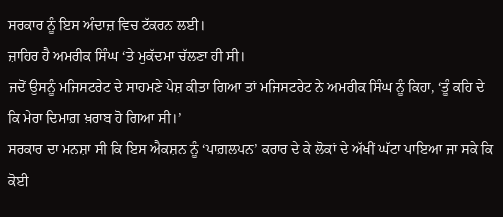ਸਰਕਾਰ ਨੂੰ ਇਸ ਅੰਦਾਜ਼ ਵਿਚ ਟੱਕਰਨ ਲਈ।
ਜ਼ਾਹਿਰ ਹੈ ਅਮਰੀਕ ਸਿੰਘ ‘ਤੇ ਮੁਕੱਦਮਾ ਚੱਲਣਾ ਹੀ ਸੀ।
ਜਦੋਂ ਉਸਨੂੰ ਮਜਿਸਟਰੇਟ ਦੇ ਸਾਹਮਣੇ ਪੇਸ਼ ਕੀਤਾ ਗਿਆ ਤਾਂ ਮਜਿਸਟਰੇਟ ਨੇ ਅਮਰੀਕ ਸਿੰਘ ਨੂੰ ਕਿਹਾ, ‘ਤੂੰ ਕਹਿ ਦੇ ਕਿ ਮੇਰਾ ਦਿਮਾਗ਼ ਖ਼ਰਾਬ ਹੋ ਗਿਆ ਸੀ।’
ਸਰਕਾਰ ਦਾ ਮਨਸ਼ਾ ਸੀ ਕਿ ਇਸ ਐਕਸ਼ਨ ਨੂੰ ‘ਪਾਗ਼ਲਪਨ’ ਕਰਾਰ ਦੇ ਕੇ ਲੋਕਾਂ ਦੇ ਅੱਖੀਂ ਘੱਟਾ ਪਾਇਆ ਜਾ ਸਕੇ ਕਿ ਕੋਈ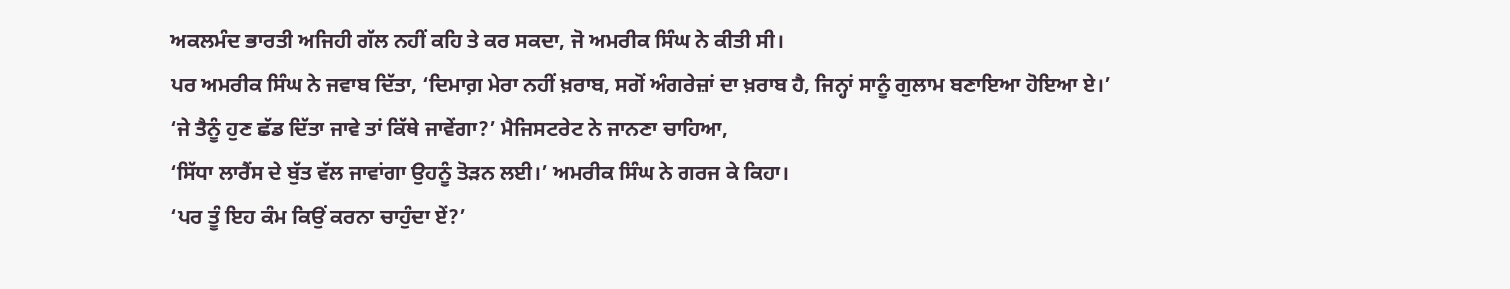ਅਕਲਮੰਦ ਭਾਰਤੀ ਅਜਿਹੀ ਗੱਲ ਨਹੀਂ ਕਹਿ ਤੇ ਕਰ ਸਕਦਾ, ਜੋ ਅਮਰੀਕ ਸਿੰਘ ਨੇ ਕੀਤੀ ਸੀ।
ਪਰ ਅਮਰੀਕ ਸਿੰਘ ਨੇ ਜਵਾਬ ਦਿੱਤਾ, ‘ਦਿਮਾਗ਼ ਮੇਰਾ ਨਹੀਂ ਖ਼ਰਾਬ, ਸਗੋਂ ਅੰਗਰੇਜ਼ਾਂ ਦਾ ਖ਼ਰਾਬ ਹੈ, ਜਿਨ੍ਹਾਂ ਸਾਨੂੰ ਗੁਲਾਮ ਬਣਾਇਆ ਹੋਇਆ ਏ।’
‘ਜੇ ਤੈਨੂੰ ਹੁਣ ਛੱਡ ਦਿੱਤਾ ਜਾਵੇ ਤਾਂ ਕਿੱਥੇ ਜਾਵੇਂਗਾ?’ ਮੈਜਿਸਟਰੇਟ ਨੇ ਜਾਨਣਾ ਚਾਹਿਆ,
‘ਸਿੱਧਾ ਲਾਰੈਂਸ ਦੇ ਬੁੱਤ ਵੱਲ ਜਾਵਾਂਗਾ ਉਹਨੂੰ ਤੋੜਨ ਲਈ।’ ਅਮਰੀਕ ਸਿੰਘ ਨੇ ਗਰਜ ਕੇ ਕਿਹਾ।
‘ਪਰ ਤੂੰ ਇਹ ਕੰਮ ਕਿਉਂ ਕਰਨਾ ਚਾਹੁੰਦਾ ਏਂ?’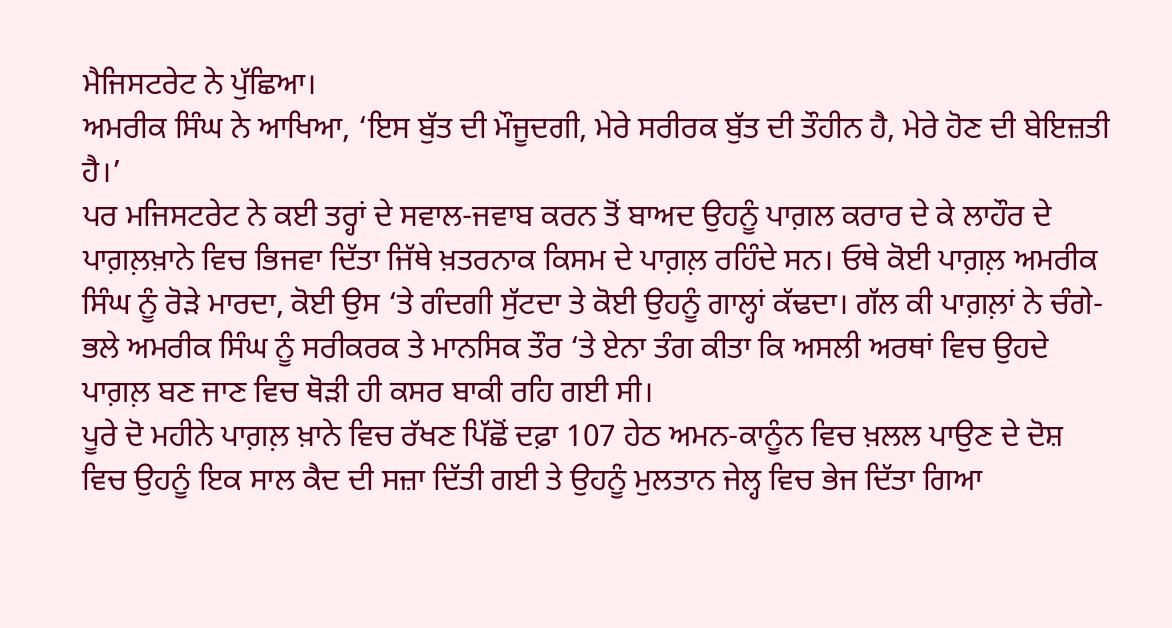ਮੈਜਿਸਟਰੇਟ ਨੇ ਪੁੱਛਿਆ।
ਅਮਰੀਕ ਸਿੰਘ ਨੇ ਆਖਿਆ, ‘ਇਸ ਬੁੱਤ ਦੀ ਮੌਜੂਦਗੀ, ਮੇਰੇ ਸਰੀਰਕ ਬੁੱਤ ਦੀ ਤੌਹੀਨ ਹੈ, ਮੇਰੇ ਹੋਣ ਦੀ ਬੇਇਜ਼ਤੀ ਹੈ।’
ਪਰ ਮਜਿਸਟਰੇਟ ਨੇ ਕਈ ਤਰ੍ਹਾਂ ਦੇ ਸਵਾਲ-ਜਵਾਬ ਕਰਨ ਤੋਂ ਬਾਅਦ ਉਹਨੂੰ ਪਾਗ਼ਲ ਕਰਾਰ ਦੇ ਕੇ ਲਾਹੌਰ ਦੇ ਪਾਗ਼ਲ਼ਖ਼ਾਨੇ ਵਿਚ ਭਿਜਵਾ ਦਿੱਤਾ ਜਿੱਥੇ ਖ਼ਤਰਨਾਕ ਕਿਸਮ ਦੇ ਪਾਗ਼ਲ਼ ਰਹਿੰਦੇ ਸਨ। ਓਥੇ ਕੋਈ ਪਾਗ਼ਲ਼ ਅਮਰੀਕ ਸਿੰਘ ਨੂੰ ਰੋੜੇ ਮਾਰਦਾ, ਕੋਈ ਉਸ ‘ਤੇ ਗੰਦਗੀ ਸੁੱਟਦਾ ਤੇ ਕੋਈ ਉਹਨੂੰ ਗਾਲ੍ਹਾਂ ਕੱਢਦਾ। ਗੱਲ ਕੀ ਪਾਗ਼ਲ਼ਾਂ ਨੇ ਚੰਗੇ-ਭਲੇ ਅਮਰੀਕ ਸਿੰਘ ਨੂੰ ਸਰੀਕਰਕ ਤੇ ਮਾਨਸਿਕ ਤੌਰ ‘ਤੇ ਏਨਾ ਤੰਗ ਕੀਤਾ ਕਿ ਅਸਲੀ ਅਰਥਾਂ ਵਿਚ ਉਹਦੇ ਪਾਗ਼ਲ਼ ਬਣ ਜਾਣ ਵਿਚ ਥੋੜੀ ਹੀ ਕਸਰ ਬਾਕੀ ਰਹਿ ਗਈ ਸੀ।
ਪੂਰੇ ਦੋ ਮਹੀਨੇ ਪਾਗ਼ਲ਼ ਖ਼ਾਨੇ ਵਿਚ ਰੱਖਣ ਪਿੱਛੋਂ ਦਫ਼ਾ 107 ਹੇਠ ਅਮਨ-ਕਾਨੂੰਨ ਵਿਚ ਖ਼ਲਲ ਪਾਉਣ ਦੇ ਦੋਸ਼ ਵਿਚ ਉਹਨੂੰ ਇਕ ਸਾਲ ਕੈਦ ਦੀ ਸਜ਼ਾ ਦਿੱਤੀ ਗਈ ਤੇ ਉਹਨੂੰ ਮੁਲਤਾਨ ਜੇਲ੍ਹ ਵਿਚ ਭੇਜ ਦਿੱਤਾ ਗਿਆ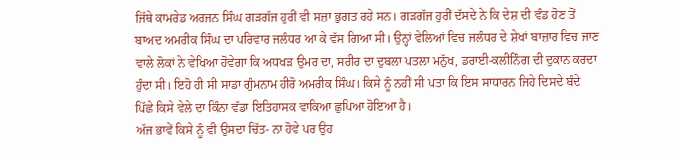ਜਿੱਥੇ ਕਾਮਰੇਡ ਅਰਜਨ ਸਿੰਘ ਗੜਗੱਜ ਹੁਰੀਂ ਵੀ ਸਜ਼ਾ ਭੁਗਤ ਰਹੇ ਸਨ। ਗੜਗੱਜ ਹੁਰੀਂ ਦੱਸਦੇ ਨੇ ਕਿ ਦੇਸ਼ ਦੀ ਵੰਡ ਹੋਣ ਤੋਂ ਬਾਅਦ ਅਮਰੀਕ ਸਿੰਘ ਦਾ ਪਰਿਵਾਰ ਜਲੰਧਰ ਆ ਕੇ ਵੱਸ ਗਿਆ ਸੀ। ਉਨ੍ਹਾਂ ਵੇਲਿਆਂ ਵਿਚ ਜਲੰਧਰ ਦੇ ਸ਼ੇਖਾਂ ਬਾਜ਼ਾਰ ਵਿਚ ਜਾਣ ਵਾਲੇ ਲੋਕਾਂ ਨੇ ਵੇਖਿਆ ਹੋਵੇਗਾ ਕਿ ਅਧਖੜ ਉਮਰ ਦਾ, ਸਰੀਰ ਦਾ ਦੁਬਲਾ ਪਤਲਾ ਮਨੁੱਖ, ਡਰਾਈ-ਕਲੀਨਿੰਗ ਦੀ ਦੁਕਾਨ ਕਰਦਾ ਹੁੰਦਾ ਸੀ। ਇਹੋ ਹੀ ਸੀ ਸਾਡਾ ਗੁੰਮਨਾਮ ਹੀਰੋ ਅਮਰੀਕ ਸਿੰਘ। ਕਿਸੇ ਨੂੰ ਨਹੀਂ ਸੀ ਪਤਾ ਕਿ ਇਸ ਸਾਧਾਰਨ ਜਿਹੇ ਦਿਸਦੇ ਬੰਦੇ ਪਿੱਛੇ ਕਿਸੇ ਵੇਲੇ ਦਾ ਕਿੰਨਾ ਵੱਡਾ ਇਤਿਹਾਸਕ ਵਾਕਿਆ ਛੁਪਿਆ ਹੋਇਆ ਹੈ।
ਅੱਜ ਭਾਵੇਂ ਕਿਸੇ ਨੂੰ ਵੀ ਉਸਦਾ ਚਿੱਤ- ਨਾ ਹੋਵੇ ਪਰ ਉਹ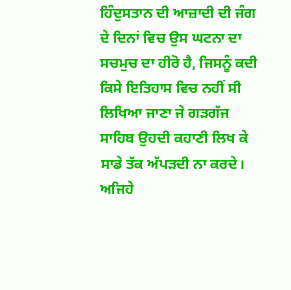ਹਿੰਦੁਸਤਾਨ ਦੀ ਆਜ਼ਾਦੀ ਦੀ ਜੰਗ ਦੇ ਦਿਨਾਂ ਵਿਚ ਉਸ ਘਟਨਾ ਦਾ ਸਚਮੁਚ ਦਾ ਹੀਰੋ ਹੈ, ਜਿਸਨੂੰ ਕਦੀ ਕਿਸੇ ਇਤਿਹਾਸ ਵਿਚ ਨਹੀਂ ਸੀ ਲਿਖਿਆ ਜਾਣਾ ਜੇ ਗੜਗੱਜ ਸਾਹਿਬ ਉਹਦੀ ਕਹਾਣੀ ਲਿਖ ਕੇ ਸਾਡੇ ਤੱਕ ਅੱਪੜਦੀ ਨਾ ਕਰਦੇ। ਅਜਿਹੇ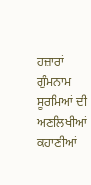ਹਜ਼ਾਰਾਂ ਗੁੰਮਨਾਮ ਸੂਰਮਿਆਂ ਦੀ ਅਣਲਿਖੀਆਂ ਕਹਾਣੀਆਂ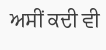ਅਸੀਂ ਕਦੀ ਵੀ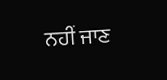ਨਹੀਂ ਜਾਣ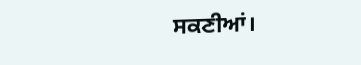ਸਕਣੀਆਂ।